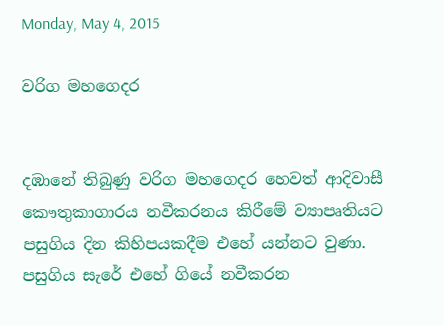Monday, May 4, 2015

වරිග මහගෙදර


දඹානේ තිබුණු වරිග මහගෙදර හෙවත් ආදිවාසී කෞතුකාගාරය නවීකරනය කිරීමේ ව්‍යාපෘතියට පසුගිය දින කිහිපයකදීම එහේ යන්නට වුණා. පසුගිය සැරේ එහේ ගියේ නවීකරන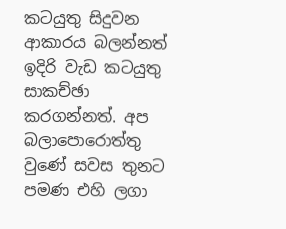කටයුතු සිදුවන ආකාරය බලන්නත් ඉදිරි වැඩ කටයුතු සාකච්ඡා කරගන්නත්. අප බලාපොරොත්තු වුණේ සවස තුනට පමණ එහි ලගා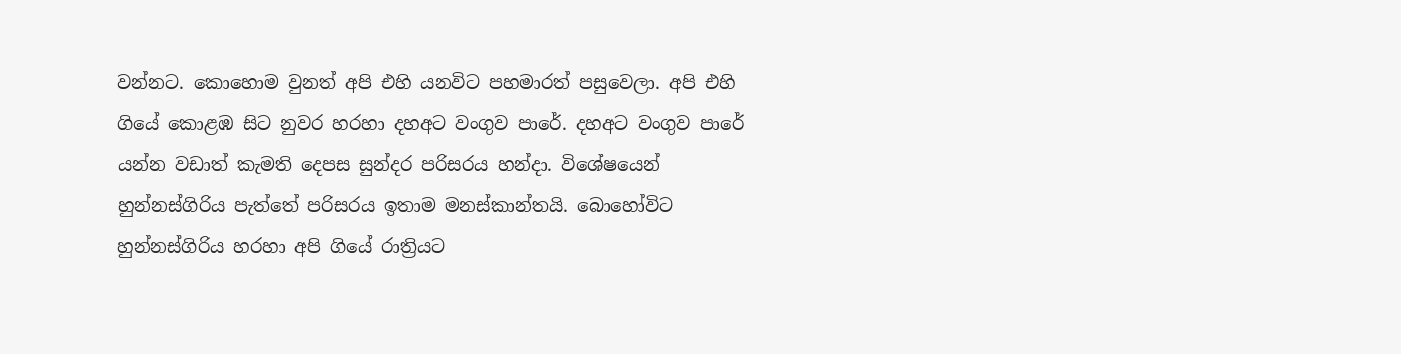වන්නට. කොහොම වුනත් අපි එහි යනවිට පහමාරත් පසුවෙලා. අපි එහි ගියේ කොළඹ සිට නුවර හරහා දහඅට වංගුව පාරේ. දහඅට වංගුව පාරේ යන්න වඩාත් කැමති දෙපස සුන්දර පරිසරය හන්දා. විශේෂයෙන් හුන්නස්ගිරිය පැත්තේ පරිසරය ඉතාම මනස්කාන්තයි. බොහෝවිට හුන්නස්ගිරිය හරහා අපි ගියේ රාත්‍රියට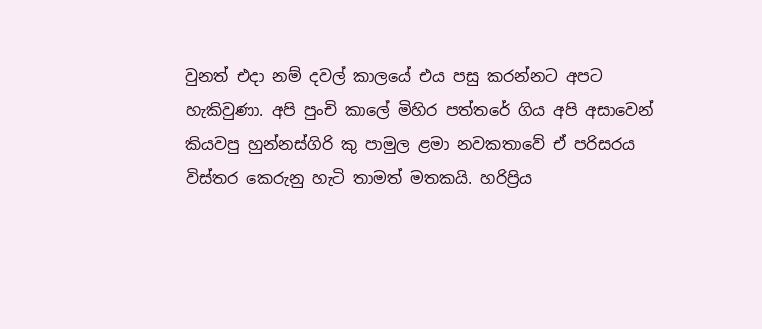වුනත් එදා නම් දවල් කාලයේ එය පසු කරන්නට අපට හැකිවුණා. අපි පුංචි කාලේ මිහිර පත්තරේ ගිය අපි අසාවෙන් කියවපු හුන්නස්ගිරි කු පාමුල ළමා නවකතාවේ ඒ පරිසරය විස්තර කෙරුනු හැටි තාමත් මතකයි. හරිප්‍රිය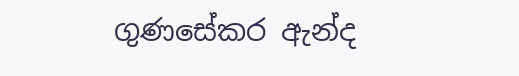ගුණසේකර ඇන්ද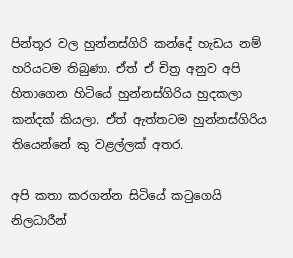පින්තූර වල හුන්නස්ගිරි කන්දේ හැඩය නම් හරියටම තිබුණා. ඒත් ඒ චිත්‍ර අනුව අපි හිතාගෙන හිටියේ හුන්නස්ගිරිය හුදකලා කන්දක් කියලා. ඒත් ඇත්තටම හුන්නස්ගිරිය තියෙන්නේ කු වළල්ලක් අතර.

අපි කතා කරගන්න සිටියේ කටුගෙයි නිලධාරීන්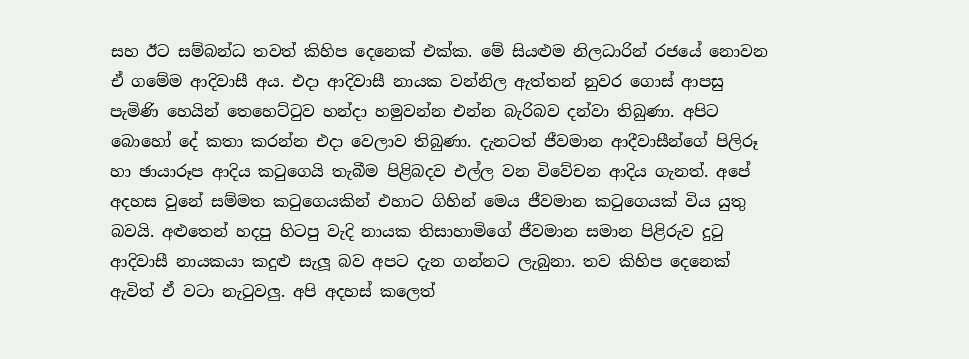සහ ඊට සම්බන්ධ තවත් කිහිප දෙනෙක් එක්ක. මේ සියළුම නිලධාරින් රජයේ නොවන ඒ ගමේම ආදිවාසී අය. එදා ආදිවාසී නායක වන්නිල ඇත්තන් නුවර ගොස් ආපසු පැමිණි හෙයින් තෙහෙට්ටුව හන්දා හමුවන්න එන්න බැරිබව දන්වා තිබුණා. අපිට බොහෝ දේ කතා කරන්න එදා වෙලාව තිබුණා. දැනටත් ජීවමාන ආදීවාසීන්ගේ පිලිරූ හා ඡායාරූප ආදිය කටුගෙයි තැබීම පිළිබදව එල්ල වන විවේචන ආදිය ගැනත්. අපේ අදහස වුනේ සම්මත කටුගෙයකින් එහාට ගිහින් මෙය ජීවමාන කටුගෙයක් විය යුතු බවයි. අළුතෙන් හදපු හිටපු වැදි නායක තිසාහාමිගේ ජීවමාන සමාන පිළිරුව දුටු ආදිවාසී නායකයා කදුළු සැලූ බව අපට දැන ගන්නට ලැබුනා. තව කිහිප දෙනෙක් ඇවිත් ඒ වටා නැටුවලු. අපි අදහස් කලෙත්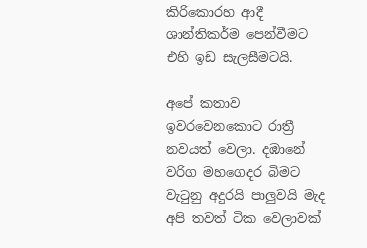කිරිකොරහ ආදී ශාන්තිකර්ම පෙන්වීමට එහි ඉඩ සැලසීමටයි.

අපේ කතාව ඉවරවෙනකොට රාත්‍රී නවයත් වෙලා. දඹානේ වරිග මහගෙදර බි‍මට වැටුනු අදුරයි පාලුවයි මැද අපි තවත් ටික වෙලාවක්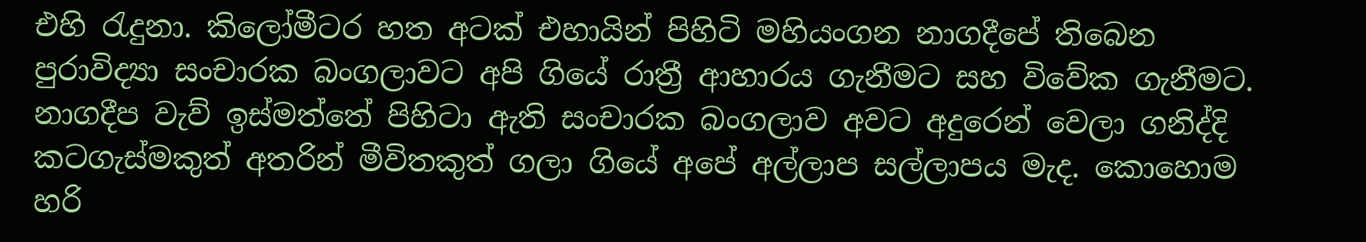එහි රැදුනා. කිලෝමීටර හත අටක් එහායින් පිහිටි මහියංගන නාගදීපේ තිබෙන පුරාවිද්‍යා සංචාරක බංගලාවට අපි ගියේ රාත්‍රී ආහාරය ගැනීමට සහ විවේක ගැනීමට. නාගදීප වැව් ඉස්මත්තේ පිහිටා ඇති සංචාරක බංගලාව අවට අදුරෙන් වෙලා ගනිද්දි කටගැස්මකුත් අතරින් මීවිතකුත් ගලා ගියේ අපේ අල්ලාප සල්ලාපය මැද. කොහොම හරි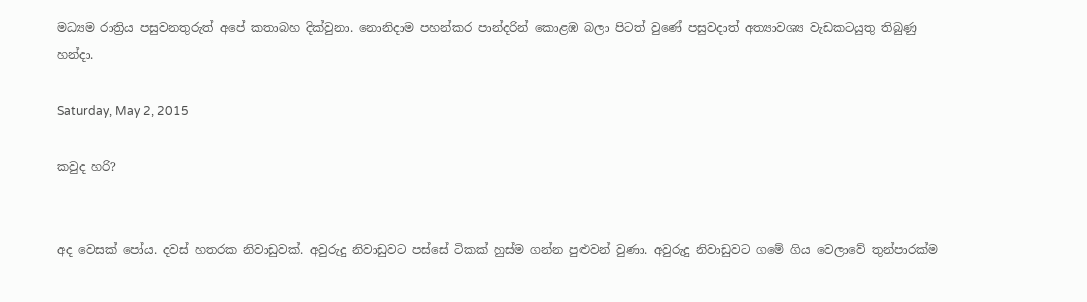මධ්‍යම රාත්‍රිය පසුවනතුරුත් අපේ කතාබහ දික්වුනා. නොනිදාම පහන්කර පාන්දරින් කොළඹ බලා පිටත් වුණේ පසුවදාත් අත්‍යාවශ්‍ය වැඩකටයුතු තිබුණු හන්දා.

Saturday, May 2, 2015

කවුද හරි?


අද වෙසක් පෝය. දවස් හතරක නිවාඩුවක්. අවුරුදු නිවාඩුවට පස්සේ ටිකක් හුස්ම ගන්න පුළුවන් වුණා. අවුරුදු නිවාඩුවට ගමේ ගිය වෙලාවේ තුන්පාරක්ම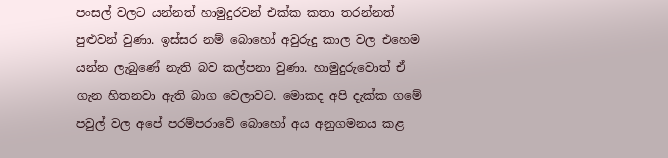පංසල් වලට යන්නත් හාමුදුරවන් එක්ක කතා තරන්නත් පුළුවන් වුණා. ඉස්සර නම් බොහෝ අවුරුදු කාල වල එහෙම යන්න ලැබුණේ නැති බව කල්පනා වුණා. හාමුදුරුවොත් ඒ ගැන හිතනවා ඇති බාග වෙලාවට. මොකද අපි දැක්ක ගමේ පවුල් වල අපේ පරම්පරාවේ බොහෝ අය අනුගමනය කළ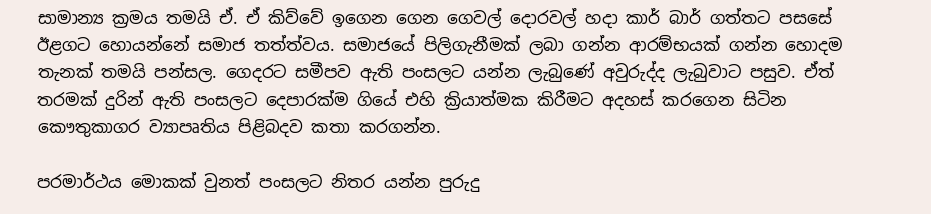සාමාන්‍ය ක්‍රමය තමයි ඒ. ඒ කිව්වේ ඉගෙන ගෙන ගෙවල් දොරවල් හදා කාර් බාර් ගත්තට පසසේ ඊළගට හොයන්නේ සමාජ තත්ත්වය. සමාජයේ පිලිගැනීමක් ලබා ගන්න ආරම්භයක් ගන්න හොදම තැනක් තමයි පන්සල. ගෙදරට සමීපව ඇති පංසලට යන්න ලැබුණේ අවුරුද්ද ලැබුවාට පසුව. ඒත් තරමක් දුරින් ඇති පංසලට දෙපාරක්ම ගියේ එහි ක්‍රියාත්මක කිරීමට අදහස් කරගෙන සිටින කෞතුකාගර ව්‍යාපෘතිය පිළිබදව කතා කරගන්න.

පරමාර්ථය මොකක් වුනත් පංසලට නිතර යන්න පුරුදු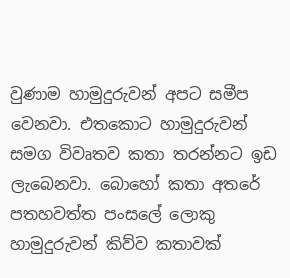වුණාම හාමුදුරුවන් අපට සමීප වෙනවා. එතකොට හාමුදුරුවන් සමග විවෘතව කතා තරන්නට ඉඩ ලැබෙනවා. බොහෝ කතා අතරේ පතහවත්ත පංසලේ ලොකු හාමුදුරුවන් කිව්ව කතාවක්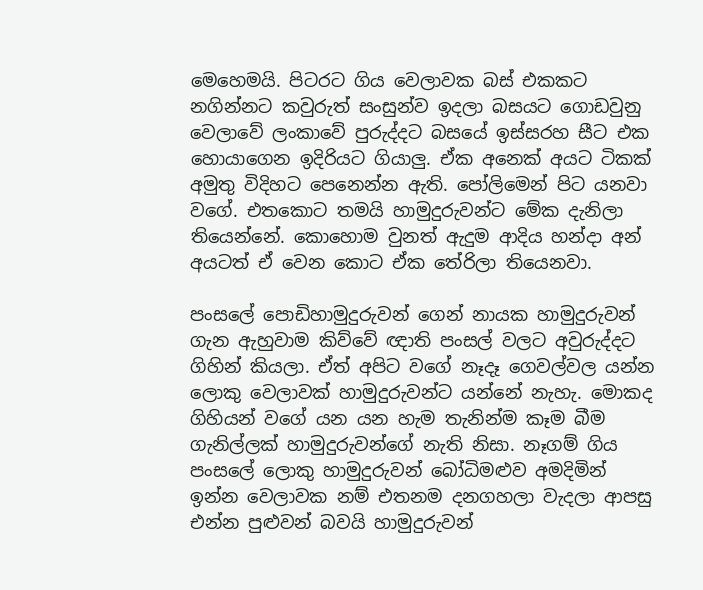මෙහෙමයි. පිටරට ගිය වෙලාවක බස් එකකට නගින්නට කවුරුත් සංසුන්ව ඉදලා බසයට ගොඩවුනු වෙලාවේ ලංකාවේ පුරුද්දට බසයේ ඉස්සරහ සීට එක හොයාගෙන ඉදිරියට ගියාලු. ඒක අනෙක් අයට ටිකක් අමුතු විදිහට පෙනෙන්න ඇති. පෝලිමෙන් පිට යනවා වගේ. එතකොට තමයි හාමුදුරුවන්ට මේක දැනිලා තියෙන්නේ. කොහොම වුනත් ඇදුම ආදිය හන්දා අන් අයටත් ඒ වෙන කොට ඒක තේරිලා තියෙනවා.

පංසලේ පොඩිහාමුදුරුවන් ගෙන් නායක හාමුදුරුවන් ගැන ඇහුවාම කිව්වේ ඥාති පංසල් වලට අවුරුද්දට ගිහින් කියලා. ඒත් අපිට වගේ නෑදෑ ගෙවල්වල යන්න ලොකු වෙලාවක් හාමුදුරුවන්ට යන්නේ නැහැ. මොකද ගිහියන් වගේ යන යන හැම තැනින්ම කෑම බීම ගැනිල්ලක් හාමුදුරුවන්ගේ නැති නිසා. නෑගම් ගිය පංසලේ ලොකු හාමුදුරුවන් බෝධිමළුව අමදිමින් ඉන්න වෙලාවක නම් එතනම දනගහලා වැදලා ආපසු එන්න පුළුවන් බවයි හාමුදුරුවන්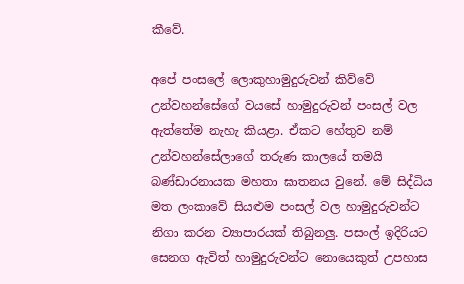කීවේ.

අපේ පංසලේ ලොකුහාමුදුරුවන් කිව්වේ උන්වහන්සේගේ වයසේ හාමුදුරුවන් පංසල් වල ඇත්තේම නැහැ කියළා. ඒකට හේතුව නම් උන්වහන්සේලාගේ තරුණ කාලයේ තමයි බණ්ඩාරනායක මහතා ඝාතනය වුනේ. මේ සිද්ධිය මත ලංකාවේ සියළුම පංසල් වල හාමුදුරුවන්ට නිගා කරන ව්‍යාපාරයක් තිබුනලු. පසංල් ඉදිරියට සෙනග ඇවිත් හාමුදුරුවන්ට නොයෙකුත් උපහාස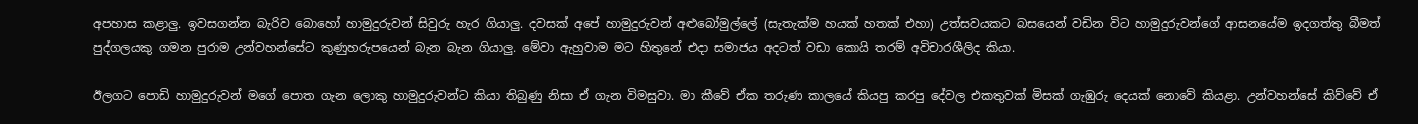අපහාස කළාලු. ඉවසගන්න බැරිව බොහෝ හාමුදුරුවන් සිවුරු හැර ගියාලු. දවසක් අපේ හාමුදුරුවන් අළුබෝමුල්ලේ (සැතැක්ම හයක් හතක් එහා) උත්සවයකට බසයෙන් වඩින විට හාමුදුරුවන්ගේ ආසනයේම ඉදගත්තු බීමත් පුද්ගලයකු ගමන පුරාම උන්වහන්සේට කුණුහරුපයෙන් බැන බැන ගියාලු. මේවා ඇහුවාම මට හිතුනේ එදා සමාජය අදටත් වඩා කොයි තරම් අවිචාරශීලිද කියා.

ඊලගට පොඩි හාමුදුරුවන් මගේ පොත ගැන ලොකු හාමුදුරුවන්ට කියා තිබුණු නිසා ඒ ගැන විමසුවා. මා කීවේ ඒක තරුණ කාලයේ කියපු කරපු දේවල එකතුවක් මිසක් ගැඹුරු දෙයක් නොවේ කියළා. උන්වහන්සේ කිව්වේ ඒ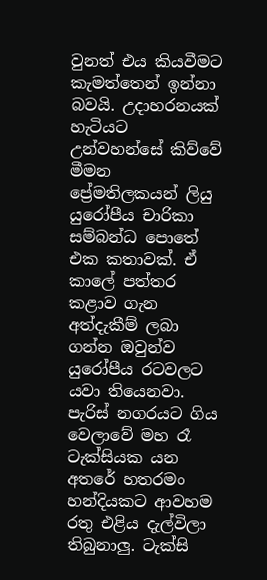වුනත් එය කියවීමට කැමත්තෙන් ඉන්නා බවයි. උදාහරනයක් හැටියට උන්වහන්සේ කිව්වේ මීමන ප්‍රේමතිලකයන් ලියු යුරෝපීය චාරිකා සම්බන්ධ පොතේ එක කතාවක්. ඒ කාලේ පත්තර කළාව ගැන අත්දැකීම් ලබා ගන්න ඔවුන්ව යුරෝපීය රටවලට යවා තියෙනවා. පැරිස් නගරයට ගිය වෙලාවේ මහ රෑ ටැක්සියක යන අතරේ හතරමං හන්දියකට ආවහම රතු එළිය දැල්විලා තිබුනාලු. ටැක්සි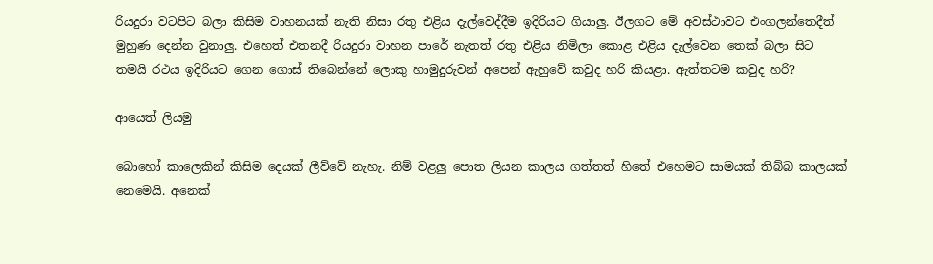රියදුරා වටපිට බලා කිසිම වාහනයක් නැති නිසා රතු එළිය දැල්වෙද්දීම ඉදිරියට ගියාලු. ඊලගට මේ අවස්ථාවට එංගලන්තෙදීත් මුහුණ දෙන්න වුනාලු. එහෙත් එතනදී රියදුරා වාහන පාරේ නැතත් රතු එළිය නිමිලා කොළ එළිය දැල්වෙන තෙක් බලා සිට තමයි රථය ඉදිරියට ගෙන ගොස් තිබෙන්නේ ලොකු හාමුදුරුවන් අපෙන් ඇහුවේ කවුද හරි කියළා. ඇත්තටම කවුද හරි?

ආයෙත් ලියමු

බොහෝ කාලෙකින් කිසිම දෙයක් ලීව්වේ නැහැ. නිම් වළලු පොත ලියන කාලය ගත්තත් හිතේ එහෙමට සාමයක් තිබ්බ කාලයක් නෙමෙයි. අනෙක්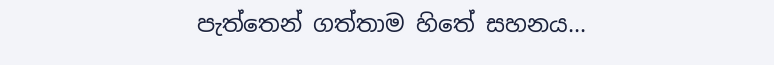පැත්තෙන් ගත්තාම හිතේ සහනය...